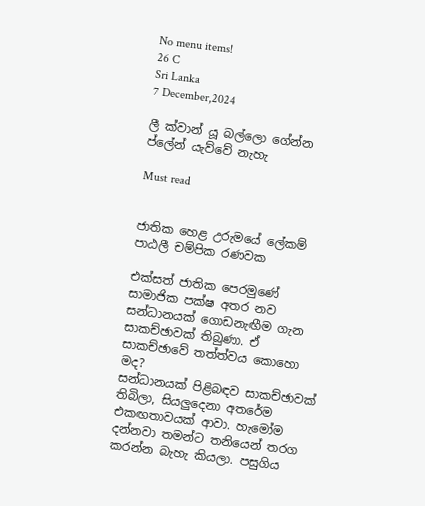No menu items!
26 C
Sri Lanka
7 December,2024

ලී ක්වාන් යූ බල්ලො ගේන්න ප්ලේන් යැව්වේ නැහැ

Must read


ජාතික හෙළ උරුමයේ ලේකම්
පාඨලී චම්පික රණවක

එක්සත් ජාතික පෙරමුණේ සාමාජික පක්ෂ අතර නව සන්ධානයක් ගොඩනැඟීම ගැන සාකච්ඡාවක් තිබුණා. ඒ සාකච්ඡාවේ තත්ත්වය කොහො මද?
සන්ධානයක් පිළිබඳව සාකච්ඡාවක් තිබිලා, සියලුදෙනා අතරේම එකඟතාවයක් ආවා. හැමෝම දන්නවා තමන්ට තනියෙන් තරග කරන්න බැහැ කියලා. පසුගිය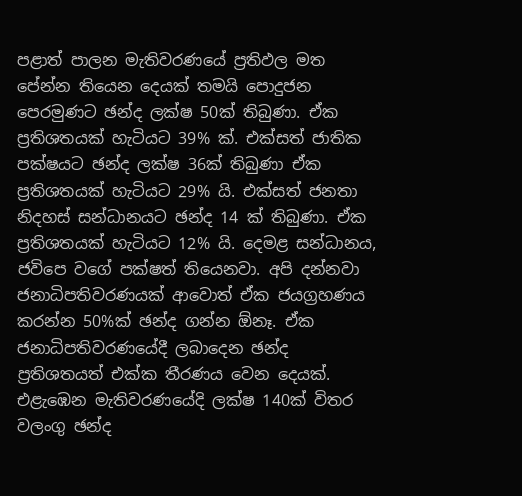පළාත් පාලන මැතිවරණයේ ප්‍රතිඵල මත පේන්න තියෙන දෙයක් තමයි පොදුජන පෙරමුණට ඡන්ද ලක්ෂ 50ක් තිබුණා. ඒක ප්‍රතිශතයක් හැටියට 39% ක්. එක්සත් ජාතික පක්ෂයට ඡන්ද ලක්ෂ 36ක් තිබුණා ඒක ප්‍රතිශතයක් හැටියට 29% යි. එක්සත් ජනතා නිදහස් සන්ධානයට ඡන්ද 14 ක් තිබුණා. ඒක ප්‍රතිශතයක් හැටියට 12% යි. දෙමළ සන්ධානය, ජවිපෙ වගේ පක්ෂත් තියෙනවා. අපි දන්නවා ජනාධිපතිවරණයක් ආවොත් ඒක ජයග්‍රහණය කරන්න 50%ක් ඡන්ද ගන්න ඕනෑ. ඒක ජනාධිපතිවරණයේදී ලබාදෙන ඡන්ද ප්‍රතිශතයත් එක්ක තීරණය වෙන දෙයක්. එළැඹෙන මැතිවරණයේදි ලක්ෂ 140ක් විතර වලංගු ඡන්ද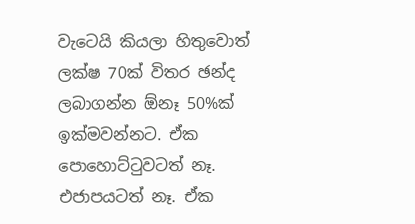වැටෙයි කියලා හිතුවොත් ලක්ෂ 70ක් විතර ඡන්ද ලබාගන්න ඕනෑ 50%ක් ඉක්මවන්නට. ඒක පොහොට්ටුවටත් නෑ. එජාපයටත් නෑ. ඒක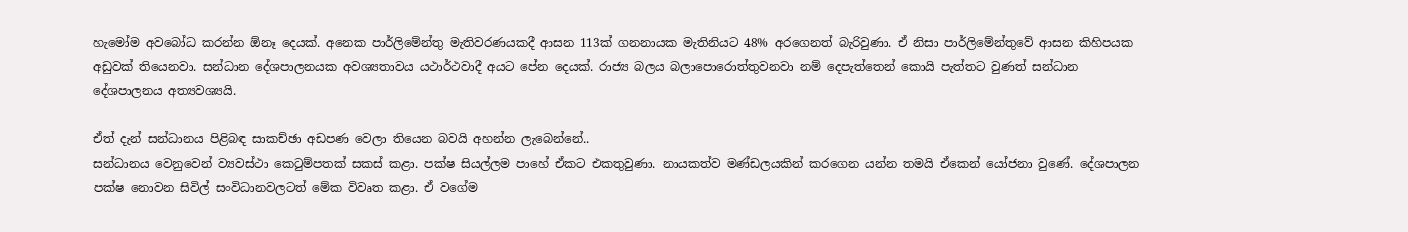හැමෝම අවබෝධ කරන්න ඕනෑ දෙයක්. අනෙක පාර්ලිමේන්තු මැතිවරණයකදී ආසන 113ක් ගනනායක මැතිනියට 48% අරගෙනත් බැරිවුණා. ඒ නිසා පාර්ලිමේන්තුවේ ආසන කිහිපයක අඩුවක් තියෙනවා. සන්ධාන දේශපාලනයක අවශ්‍යතාවය යථාර්ථවාදී අයට පේන දෙයක්. රාජ්‍ය බලය බලාපොරොත්තුවනවා නම් දෙපැත්තෙන් කොයි පැත්තට වුණත් සන්ධාන දේශපාලනය අත්‍යවශ්‍යයි.

ඒත් දැන් සන්ධානය පිළිබඳ සාකච්ඡා අඩපණ වෙලා තියෙන බවයි අහන්න ලැබෙන්නේ..
සන්ධානය වෙනුවෙන් ව්‍යවස්ථා කෙටුම්පතක් සකස් කළා. පක්ෂ සියල්ලම පාහේ ඒකට එකතුවුණා. නායකත්ව මණ්ඩලයකින් කරගෙන යන්න තමයි ඒකෙන් යෝජනා වුණේ. දේශපාලන පක්ෂ නොවන සිවිල් සංවිධානවලටත් මේක විවෘත කළා. ඒ වගේම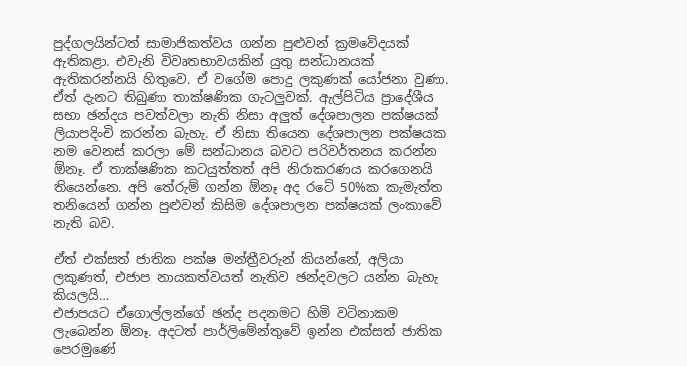පුද්ගලයින්ටත් සාමාජිකත්වය ගන්න පුළුවන් ක්‍රමවේදයක් ඇතිකළා. එවැනි විවෘතභාවයකින් යුතු සන්ධානයක් ඇතිකරන්නයි හිතුවෙ. ඒ වගේම පොදු ලකුණක් යෝජනා වුණා. ඒත් දැනට තිබුණා තාක්ෂණික ගැටලු‍වක්. ඇල්පිටිය ප්‍රාදේශීය සභා ඡන්දය පවත්වලා නැති නිසා අලු‍ත් දේශපාලන පක්ෂයක් ලියාපදිංචි කරන්න බැහැ. ඒ නිසා තියෙන දේශපාලන පක්ෂයක නම වෙනස් කරලා මේ සන්ධානය බවට පරිවර්තනය කරන්න ඕනෑ. ඒ තාක්ෂණික කටයුත්තත් අපි නිරාකරණය කරගෙනයි තියෙන්නෙ. අපි තේරුම් ගන්න ඕනෑ අද රටේ 50%ක කැමැත්ත තනියෙන් ගන්න පුළුවන් කිසිම දේශපාලන පක්ෂයක් ලංකාවේ නැති බව.

ඒත් එක්සත් ජාතික පක්ෂ මන්ත්‍රීවරුන් කියන්නේ, අලියා ලකුණත්, එජාප නායකත්වයත් නැතිව ඡන්දවලට යන්න බැහැ කියලයි…
එජාපයට ඒගොල්ලන්ගේ ඡන්ද පදනමට හිමි වටිනාකම ලැබෙන්න ඕනෑ. අදටත් පාර්ලිමේන්තුවේ ඉන්න එක්සත් ජාතික පෙරමුණේ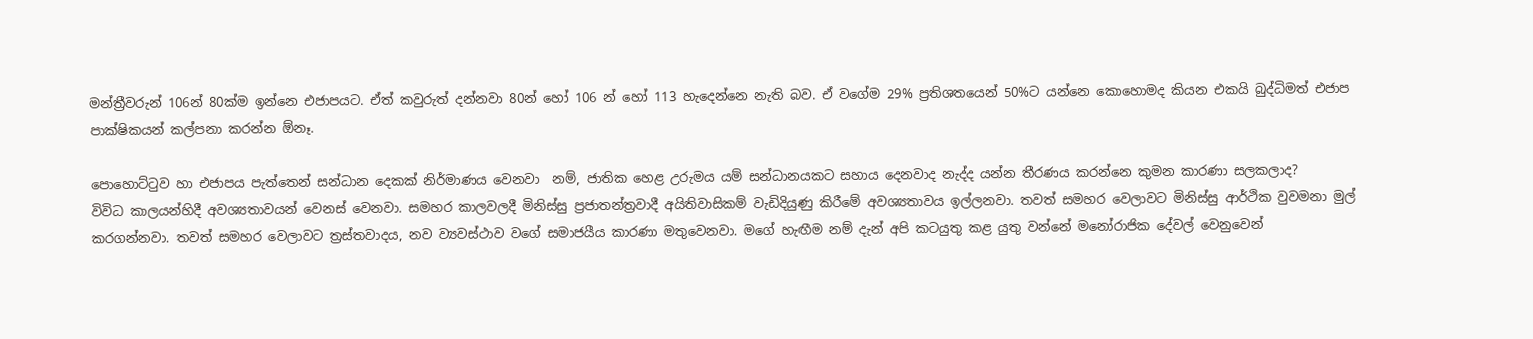මන්ත්‍රීවරුන් 106න් 80ක්ම ඉන්නෙ එජාපයට. ඒත් කවුරුත් දන්නවා 80න් හෝ 106 න් හෝ 113 හැදෙන්නෙ නැති බව. ඒ වගේම 29% ප්‍රතිශතයෙන් 50%ට යන්නෙ කොහොමද කියන එකයි බුද්ධිමත් එජාප පාක්ෂිකයන් කල්පනා කරන්න ඕනෑ.

පොහොට්ටුව හා එජාපය පැත්තෙන් සන්ධාන දෙකක් නිර්මාණය වෙනවා  නම්, ජාතික හෙළ උරුමය යම් සන්ධානයකට සහාය දෙනවාද නැද්ද යන්න තීරණය කරන්නෙ කුමන කාරණා සලකලාද?
විවිධ කාලයන්හිදී අවශ්‍යතාවයන් වෙනස් වෙනවා. සමහර කාලවලදී මිනිස්සු ප්‍රජාතන්ත්‍රවාදී අයිතිවාසිකම් වැඩිදියුණු කිරීමේ අවශ්‍යතාවය ඉල්ලනවා. තවත් සමහර වෙලාවට මිනිස්සු ආර්ථික වුවමනා මුල් කරගන්නවා. තවත් සමහර වෙලාවට ත්‍රස්තවාදය, නව ව්‍යවස්ථාව වගේ සමාජයීය කාරණා මතුවෙනවා. මගේ හැඟීම නම් දැන් අපි කටයුතු කළ යුතු වන්නේ මනෝරාජික දේවල් වෙනුවෙන්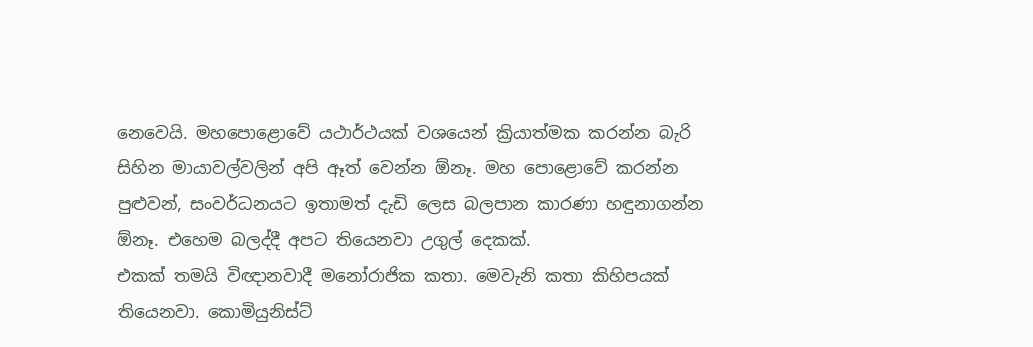නෙවෙයි. මහපොළොවේ යථාර්ථයක් වශයෙන් ක්‍රියාත්මක කරන්න බැරි සිහින මායාවල්වලින් අපි ඈත් වෙන්න ඕනෑ. මහ පොළොවේ කරන්න පුළුවන්, සංවර්ධනයට ඉතාමත් දැඩි ලෙස බලපාන කාරණා හඳුනාගන්න ඕනෑ. එහෙම බලද්දී අපට තියෙනවා උගුල් දෙකක්.
එකක් තමයි විඥානවාදී මනෝරාජික කතා. මෙවැනි කතා කිහිපයක් තියෙනවා. කොමියුනිස්ට්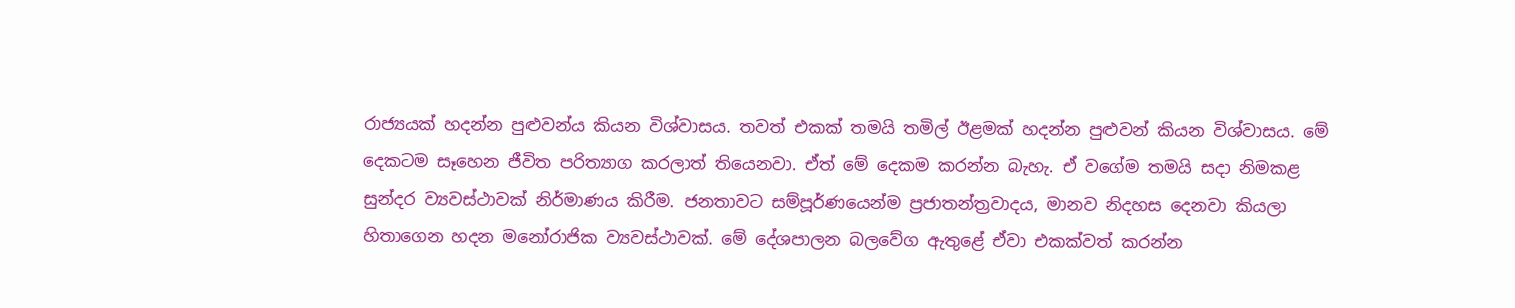රාජ්‍යයක් හදන්න පුළුවන්ය කියන විශ්වාසය. තවත් එකක් තමයි තමිල් ඊළමක් හදන්න පුළු‍වන් කියන විශ්වාසය. මේ දෙකටම සෑහෙන ජීවිත පරිත්‍යාග කරලාත් තියෙනවා. ඒත් මේ දෙකම කරන්න බැහැ. ඒ වගේම තමයි සදා නිමකළ සුන්දර ව්‍යවස්ථාවක් නිර්මාණය කිරීම. ජනතාවට සම්පූර්ණයෙන්ම ප්‍රජාතන්ත්‍රවාදය, මානව නිදහස දෙනවා කියලා හිතාගෙන හදන මනෝරාජික ව්‍යවස්ථාවක්. මේ දේශපාලන බලවේග ඇතුළේ ඒවා එකක්වත් කරන්න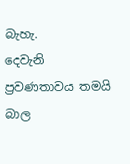බැහැ.
දෙවැනි ප්‍රවණතාවය තමයි බාල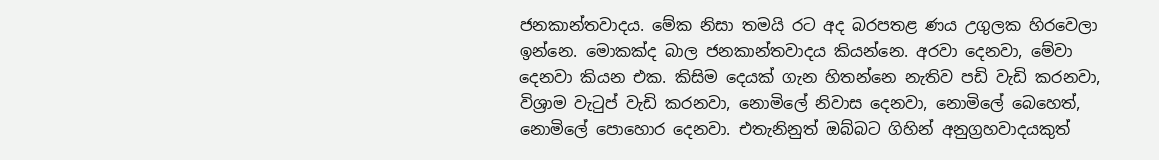ජනකාන්තවාදය. මේක නිසා තමයි රට අද බරපතළ ණය උගුලක හිරවෙලා ඉන්නෙ. මොකක්ද බාල ජනකාන්තවාදය කියන්නෙ. අරවා දෙනවා, මේවා දෙනවා කියන එක. කිසිම දෙයක් ගැන හිතන්නෙ නැතිව පඩි වැඩි කරනවා, විශ්‍රාම වැටුප් වැඩි කරනවා, නොමිලේ නිවාස දෙනවා, නොමිලේ බෙහෙත්, නොමිලේ පොහොර දෙනවා. එතැනිනුත් ඔබ්බට ගිහින් අනුග්‍රහවාදයකුත්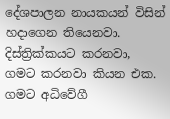දේශපාලන නායකයන් විසින් හදාගෙන තියෙනවා. දිස්ත්‍රික්කයට කරනවා, ගමට කරනවා කියන එක. ගමට අධිවේගී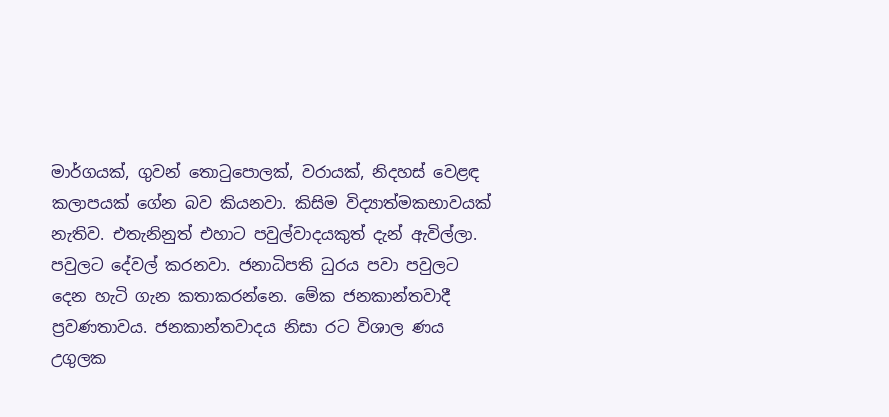මාර්ගයක්, ගුවන් තොටුපොලක්, වරායක්, නිදහස් වෙළඳ කලාපයක් ගේන බව කියනවා. කිසිම විද්‍යාත්මකභාවයක් නැතිව. එතැනිනුත් එහාට පවුල්වාදයකුත් දැන් ඇවිල්ලා. පවුලට දේවල් කරනවා. ජනාධිපති ධුරය පවා පවුලට දෙන හැටි ගැන කතාකරන්නෙ. මේක ජනකාන්තවාදී ප්‍රවණතාවය. ජනකාන්තවාදය නිසා රට විශාල ණය උගුලක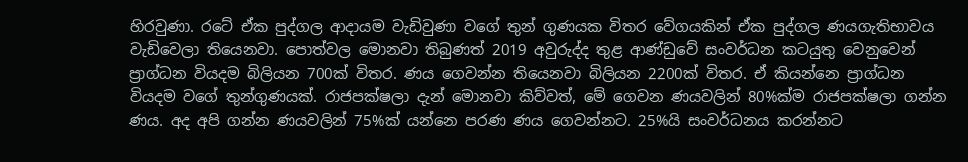හිරවුණා. රටේ ඒක පුද්ගල ආදායම වැඩිවුණා වගේ තුන් ගුණයක විතර වේගයකින් ඒක පුද්ගල ණයගැතිභාවය වැඩිවෙලා තියෙනවා. පොත්වල මොනවා තිබුණත් 2019 අවුරුද්ද තුළ ආණ්ඩුවේ සංවර්ධන කටයුතු වෙනුවෙන් ප්‍රාග්ධන වියදම බිලියන 700ක් විතර. ණය ගෙවන්න තියෙනවා බිලියන 2200ක් විතර. ඒ කියන්නෙ ප්‍රාග්ධන වියදම වගේ තුන්ගුණයක්. රාජපක්ෂලා දැන් මොනවා කිව්වත්, මේ ගෙවන ණයවලින් 80%ක්ම රාජපක්ෂලා ගන්න ණය. අද අපි ගන්න ණයවලින් 75%ක් යන්නෙ පරණ ණය ගෙවන්නට. 25%යි සංවර්ධනය කරන්නට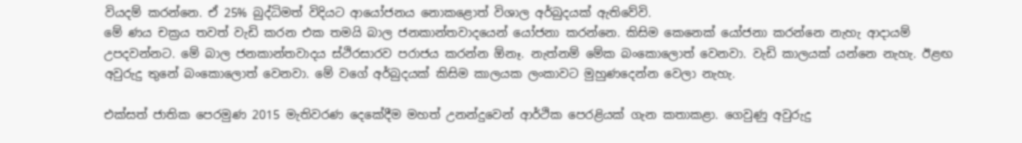වියදම් කරන්නෙ. ඒ 25% බුද්ධිමත් විදියට ආයෝජනය නොකළොත් විශාල අර්බුදයක් ඇතිවේවි.
මේ ණය චක්‍රය තවත් වැඩි කරන එක තමයි බාල ජනකාන්තවාදයෙන් යෝජනා කරන්නෙ. කිසිම කෙනෙක් යෝජනා කරන්නෙ නැහැ ආදායම් උපදවන්නට. මේ බාල ජනකාන්තවාදය ස්ථිරසාරව පරාජය කරන්න ඕනෑ. නැත්නම් මේක බංකොලොත් වෙනවා. වැඩි කාලයක් යන්නෙ නැහැ. ඊළඟ අවුරුදු තුනේ බංකොලොත් වෙනවා. මේ වගේ අර්බුදයක් කිසිම කාලයක ලංකාවට මුහුණදෙන්න වෙලා නැහැ.

එක්සත් ජාතික පෙරමුණ 2015 මැතිවරණ දෙකේදීම මහත් උනන්දුවෙන් ආර්ථික පෙරළියක් ගැන කතාකළා. ගෙවුණු අවුරුදු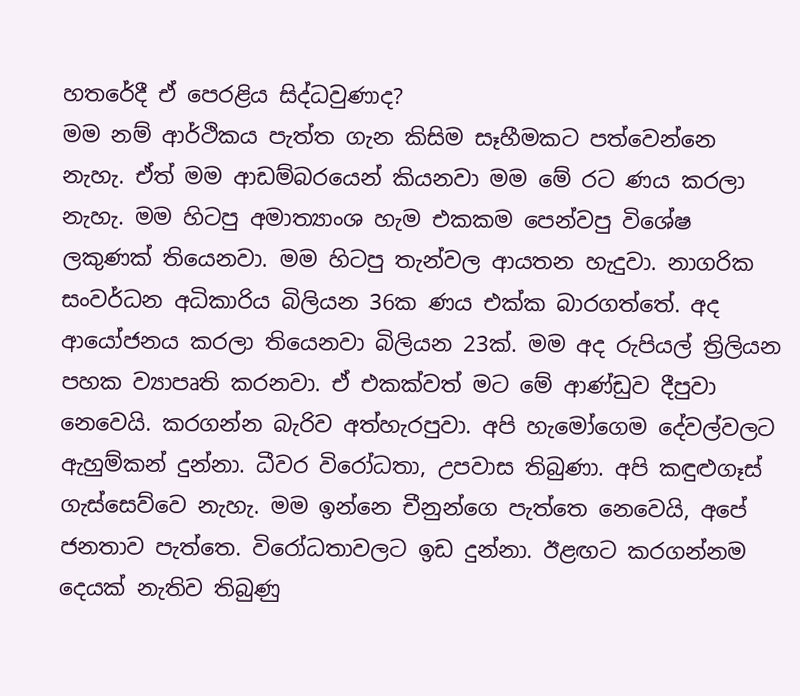හතරේදී ඒ පෙරළිය සිද්ධවුණාද?
මම නම් ආර්ථිකය පැත්ත ගැන කිසිම සෑහීමකට පත්වෙන්නෙ නැහැ. ඒත් මම ආඩම්බරයෙන් කියනවා මම මේ රට ණය කරලා නැහැ. මම හිටපු අමාත්‍යාංශ හැම එකකම පෙන්වපු විශේෂ ලකුණක් තියෙනවා. මම හිටපු තැන්වල ආයතන හැදුවා. නාගරික සංවර්ධන අධිකාරිය බිලියන 36ක ණය එක්ක බාරගත්තේ. අද ආයෝජනය කරලා තියෙනවා බිලියන 23ක්. මම අද රුපියල් ත්‍රිලියන පහක ව්‍යාපෘති කරනවා. ඒ එකක්වත් මට මේ ආණ්ඩුව දීපුවා නෙවෙයි. කරගන්න බැරිව අත්හැරපුවා. අපි හැමෝගෙම දේවල්වලට ඇහුම්කන් දුන්නා. ධීවර විරෝධතා, උපවාස තිබුණා. අපි කඳුළුගෑස් ගැස්සෙව්වෙ නැහැ. මම ඉන්නෙ චීනුන්ගෙ පැත්තෙ නෙවෙයි, අපේ ජනතාව පැත්තෙ. විරෝධතාවලට ඉඩ දුන්නා. ඊළඟට කරගන්නම දෙයක් නැතිව තිබුණු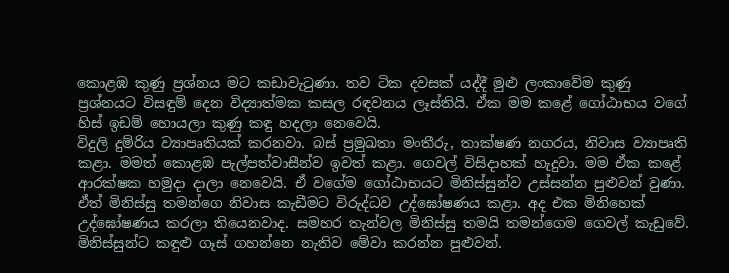කොළඹ කුණු ප්‍රශ්නය මට කඩාවැටුණා. තව ටික දවසක් යද්දී මුළු ලංකාවේම කුණු ප්‍රශ්නයට විසඳුම් දෙන විද්‍යාත්මක කසල රඳවනය ලෑස්තියි. ඒක මම කළේ ගෝඨාභය වගේ හිස් ඉඩම් හොයලා කුණු කඳු හදලා නෙවෙයි.
විදුලි දුම්රිය ව්‍යාපෘතියක් කරනවා. බස් ප්‍රමුඛතා මංතීරු, තාක්ෂණ නගරය, නිවාස ව්‍යාපෘති කළා. මමත් කොළඹ පැල්පත්වාසීන්ව ඉවත් කළා. ගෙවල් විසිදාහක් හැදුවා. මම ඒක කළේ ආරක්ෂක හමුදා දාලා නෙවෙයි. ඒ වගේම ගෝඨාභයට මිනිස්සුන්ව උස්සන්න පුළු‍වන් වුණා. ඒත් මිනිස්සු තමන්ගෙ නිවාස කැඩීමට විරුද්ධව උද්ඝෝෂණය කළා. අද එක මිනිහෙක් උද්ඝෝෂණය කරලා තියෙනවාද. සමහර තැන්වල මිනිස්සු තමයි තමන්ගෙම ගෙවල් කැඩුවේ. මිනිස්සුන්ට කඳුළු ගෑස් ගහන්නෙ නැතිව මේවා කරන්න පුළුවන්.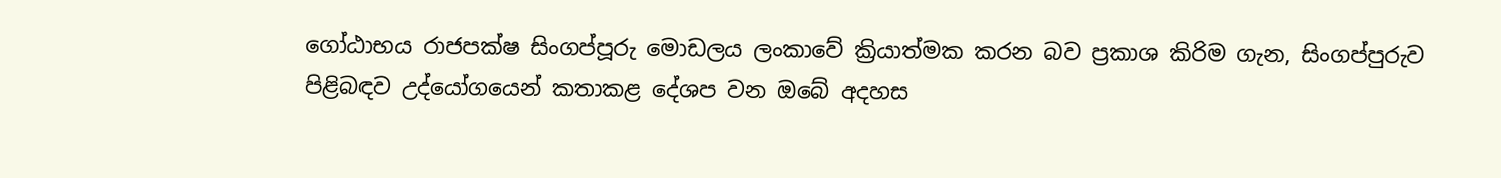ගෝඨාභය රාජපක්ෂ සිංගප්පූරු මොඩලය ලංකාවේ ක්‍රියාත්මක කරන බව ප්‍රකාශ කිරිම ගැන, සිංගප්පුරුව පිළිබඳව උද්යෝගයෙන් කතාකළ දේශප වන ඔබේ අදහස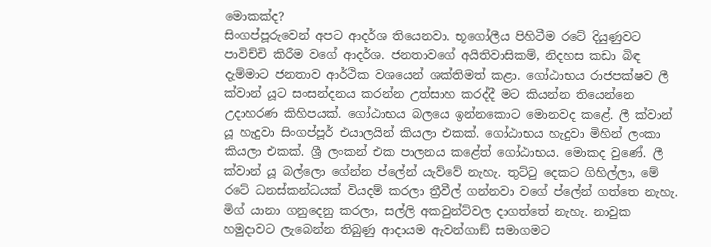මොකක්ද?
සිංගප්පූරුවෙන් අපට ආදර්ශ තියෙනවා. භූගෝලීය පිහිටීම රටේ දියුණුවට පාවිච්චි කිරීම වගේ ආදර්ශ. ජනතාවගේ අයිතිවාසිකම්, නිදහස කඩා බිඳ දැම්මාට ජනතාව ආර්ථික වශයෙන් ශක්තිමත් කළා. ගෝඨාභය රාජපක්ෂව ලී ක්වාන් යූට සංසන්දනය කරන්න උත්සාහ කරද්දී මට කියන්න තියෙන්නෙ උදාහරණ කිහිපයක්. ගෝඨාභය බලයෙ ඉන්නකොට මොනවද කළේ. ලී ක්වාන් යූ හැදුවා සිංගප්පූර් එයාලයින් කියලා එකක්. ගෝඨාභය හැදුවා මිහින් ලංකා කියලා එකක්. ශ්‍රී ලංකන් එක පාලනය කළේත් ගෝඨාභය. මොකද වුණේ. ලී ක්වාන් යූ බල්ලො ගේන්න ප්ලේන් යැව්වේ නැහැ. තුට්ටු දෙකට ගිහිල්ලා, මේ රටේ ධනස්කන්ධයක් වියදම් කරලා ත්‍රීවීල් ගන්නවා වගේ ප්ලේන් ගත්තෙ නැහැ. මිග් යානා ගනුදෙනු කරලා, සල්ලි අකවුන්ට්වල දාගත්තේ නැහැ. නාවුක හමුදාවට ලැබෙන්න තිබුණු ආදායම ඇවන්ගාඞ් සමාගමට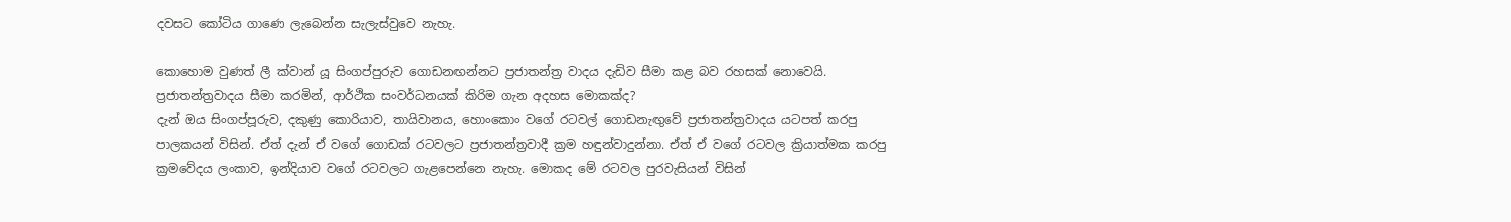දවසට කෝටිය ගාණෙ ලැබෙන්න සැලැස්වුවෙ නැහැ.

කොහොම වුණත් ලී ක්වාන් යූ සිංගප්පුරුව ගොඩනඟන්නට ප්‍රජාතන්ත්‍ර වාදය දැඩිව සීමා කළ බව රහසක් නොවෙයි. ප්‍රජාතන්ත්‍රවාදය සීමා කරමින්, ආර්ථික සංවර්ධනයක් කිරිම ගැන අදහස මොකක්ද?
දැන් ඔය සිංගප්පූරුව, දකුණු කොරියාව, තායිවානය, හොංකොං වගේ රටවල් ගොඩනැඟු‍වේ ප්‍රජාතන්ත්‍රවාදය යටපත් කරපු පාලකයන් විසින්. ඒත් දැන් ඒ වගේ ගොඩක් රටවලට ප්‍රජාතන්ත්‍රවාදී ක්‍රම හඳුන්වාදුන්නා. ඒත් ඒ වගේ රටවල ක්‍රියාත්මක කරපු ක්‍රමවේදය ලංකාව, ඉන්දියාව වගේ රටවලට ගැළපෙන්නෙ නැහැ. මොකද මේ රටවල පුරවැසියන් විසින්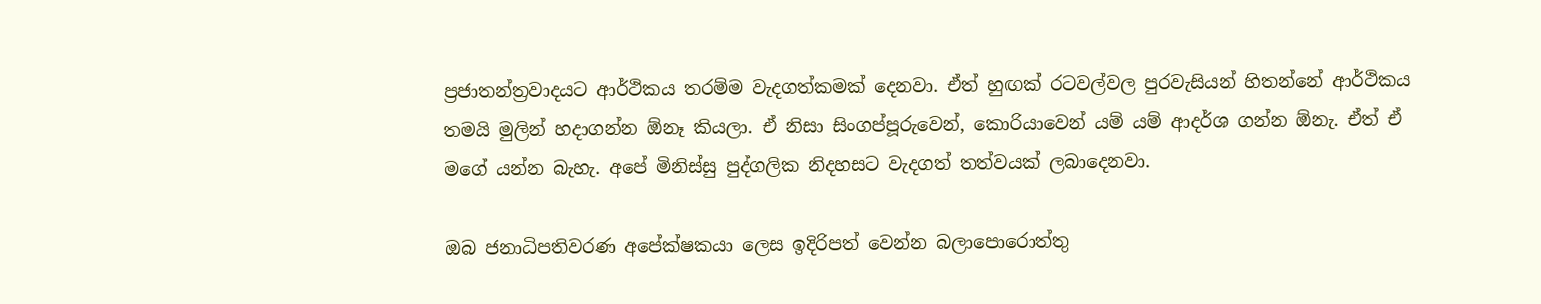ප්‍රජාතන්ත්‍රවාදයට ආර්ථිකය තරම්ම වැදගත්කමක් දෙනවා. ඒත් හුඟක් රටවල්වල පුරවැසියන් හිතන්නේ ආර්ථිකය තමයි මුලින් හදාගන්න ඕනෑ කියලා. ඒ නිසා සිංගප්පූරුවෙන්, කොරියාවෙන් යම් යම් ආදර්ශ ගන්න ඕනැ. ඒත් ඒ මගේ යන්න බැහැ. අපේ මිනිස්සු පුද්ගලික නිදහසට වැදගත් තත්වයක් ලබාදෙනවා.

ඔබ ජනාධිපතිවරණ අපේක්ෂකයා ලෙස ඉදිරිපත් වෙන්න බලාපොරොත්තු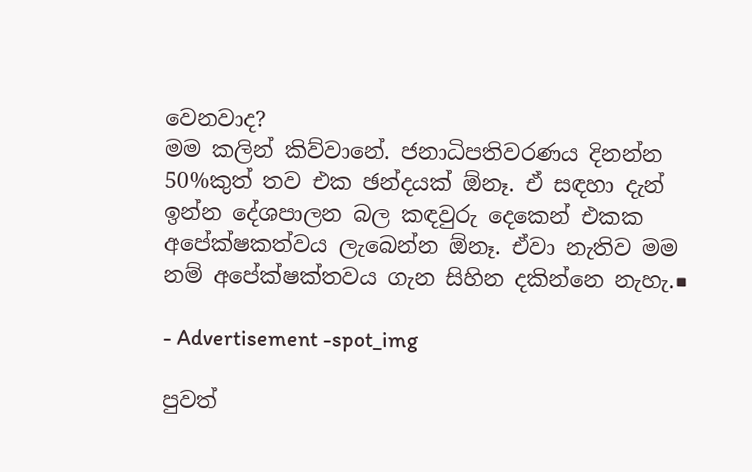වෙනවාද?
මම කලින් කිව්වානේ. ජනාධිපතිවරණය දිනන්න 50%කුත් තව එක ඡන්දයක් ඕනෑ. ඒ සඳහා දැන් ඉන්න දේශපාලන බල කඳවුරු දෙකෙන් එකක අපේක්ෂකත්වය ලැබෙන්න ඕනෑ. ඒවා නැතිව මම නම් අපේක්ෂක්තවය ගැන සිහින දකින්නෙ නැහැ.■

- Advertisement -spot_img

පුවත්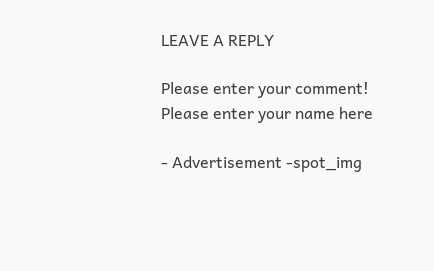LEAVE A REPLY

Please enter your comment!
Please enter your name here

- Advertisement -spot_img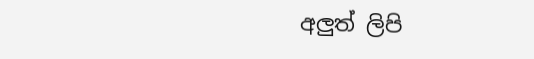අලුත් ලිපි